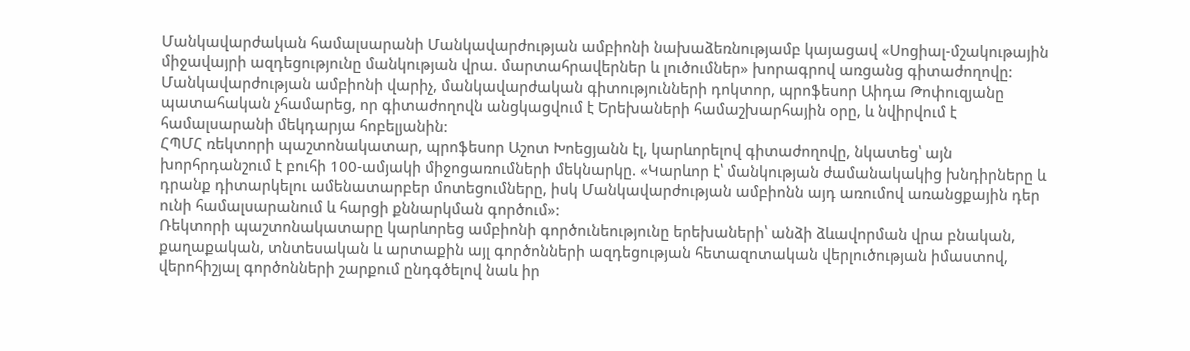Մանկավարժական համալսարանի Մանկավարժության ամբիոնի նախաձեռնությամբ կայացավ «Սոցիալ-մշակութային միջավայրի ազդեցությունը մանկության վրա. մարտահրավերներ և լուծումներ» խորագրով առցանց գիտաժողովը: Մանկավարժության ամբիոնի վարիչ, մանկավարժական գիտությունների դոկտոր, պրոֆեսոր Աիդա Թոփուզյանը պատահական չհամարեց, որ գիտաժողովն անցկացվում է Երեխաների համաշխարհային օրը, և նվիրվում է համալսարանի մեկդարյա հոբելյանին:
ՀՊՄՀ ռեկտորի պաշտոնակատար, պրոֆեսոր Աշոտ Խոեցյանն էլ, կարևորելով գիտաժողովը, նկատեց՝ այն խորհրդանշում է բուհի 100-ամյակի միջոցառումների մեկնարկը. «Կարևոր է՝ մանկության ժամանակակից խնդիրները և դրանք դիտարկելու ամենատարբեր մոտեցումները, իսկ Մանկավարժության ամբիոնն այդ առումով առանցքային դեր ունի համալսարանում և հարցի քննարկման գործում»:
Ռեկտորի պաշտոնակատարը կարևորեց ամբիոնի գործունեությունը երեխաների՝ անձի ձևավորման վրա բնական, քաղաքական, տնտեսական և արտաքին այլ գործոնների ազդեցության հետազոտական վերլուծության իմաստով, վերոհիշյալ գործոնների շարքում ընդգծելով նաև իր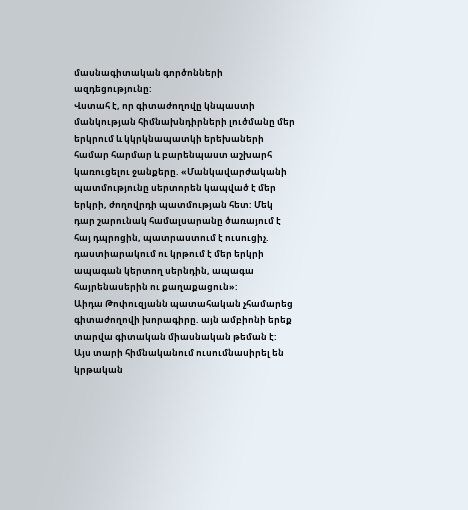մասնագիտական գործոնների ազդեցությունը:
Վստահ է, որ գիտաժողովը կնպաստի մանկության հիմնախնդիրների լուծմանը մեր երկրում և կկրկնապատկի երեխաների համար հարմար և բարենպաստ աշխարհ կառուցելու ջանքերը. «Մանկավարժականի պատմությունը սերտորեն կապված է մեր երկրի, ժողովրդի պատմության հետ: Մեկ դար շարունակ համալսարանը ծառայում է հայ դպրոցին, պատրաստում է ուսուցիչ. դաստիարակում ու կրթում է մեր երկրի ապագան կերտող սերնդին, ապագա հայրենասերին ու քաղաքացուն»:
Աիդա Թոփուզյանն պատահական չհամարեց գիտաժողովի խորագիրը. այն ամբիոնի երեք տարվա գիտական միասնական թեման է: Այս տարի հիմնականում ուսումնասիրել են կրթական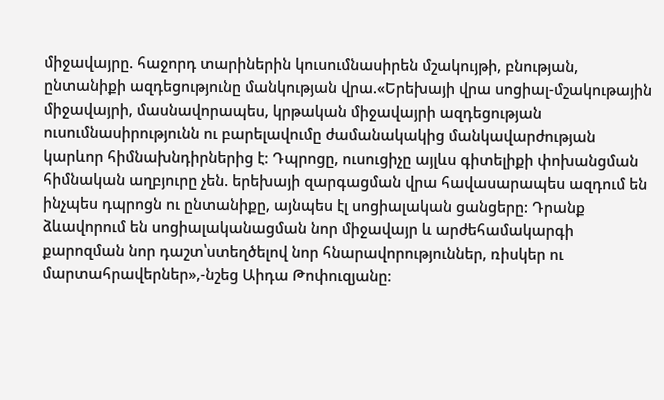միջավայրը. հաջորդ տարիներին կուսումնասիրեն մշակույթի, բնության, ընտանիքի ազդեցությունը մանկության վրա.«Երեխայի վրա սոցիալ-մշակութային միջավայրի, մասնավորապես, կրթական միջավայրի ազդեցության ուսումնասիրությունն ու բարելավումը ժամանակակից մանկավարժության կարևոր հիմնախնդիրներից է: Դպրոցը, ուսուցիչը այլևս գիտելիքի փոխանցման հիմնական աղբյուրը չեն. երեխայի զարգացման վրա հավասարապես ազդում են ինչպես դպրոցն ու ընտանիքը, այնպես էլ սոցիալական ցանցերը: Դրանք ձևավորում են սոցիալականացման նոր միջավայր և արժեհամակարգի քարոզման նոր դաշտ՝ստեղծելով նոր հնարավորություններ, ռիսկեր ու մարտահրավերներ»,-նշեց Աիդա Թոփուզյանը: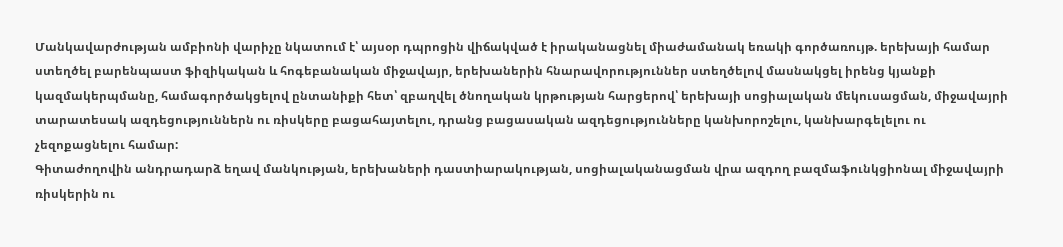Մանկավարժության ամբիոնի վարիչը նկատում է՝ այսօր դպրոցին վիճակված է իրականացնել միաժամանակ եռակի գործառույթ. երեխայի համար ստեղծել բարենպաստ ֆիզիկական և հոգեբանական միջավայր, երեխաներին հնարավորություններ ստեղծելով մասնակցել իրենց կյանքի կազմակերպմանը, համագործակցելով ընտանիքի հետ՝ զբաղվել ծնողական կրթության հարցերով՝ երեխայի սոցիալական մեկուսացման, միջավայրի տարատեսակ ազդեցություններն ու ռիսկերը բացահայտելու, դրանց բացասական ազդեցությունները կանխորոշելու, կանխարգելելու ու չեզոքացնելու համար:
Գիտաժողովին անդրադարձ եղավ մանկության, երեխաների դաստիարակության, սոցիալականացման վրա ազդող բազմաֆունկցիոնալ միջավայրի ռիսկերին ու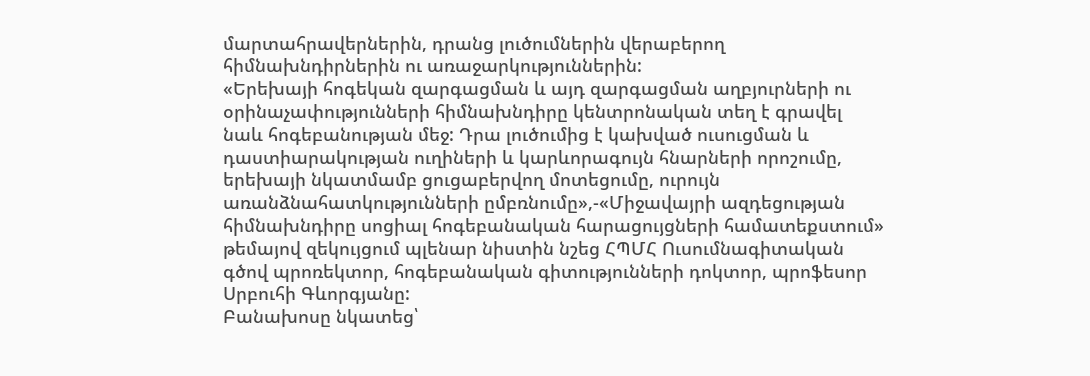մարտահրավերներին, դրանց լուծումներին վերաբերող հիմնախնդիրներին ու առաջարկություններին:
«Երեխայի հոգեկան զարգացման և այդ զարգացման աղբյուրների ու օրինաչափությունների հիմնախնդիրը կենտրոնական տեղ է գրավել նաև հոգեբանության մեջ: Դրա լուծումից է կախված ուսուցման և դաստիարակության ուղիների և կարևորագույն հնարների որոշումը, երեխայի նկատմամբ ցուցաբերվող մոտեցումը, ուրույն առանձնահատկությունների ըմբռնումը»,-«Միջավայրի ազդեցության հիմնախնդիրը սոցիալ հոգեբանական հարացույցների համատեքստում» թեմայով զեկույցում պլենար նիստին նշեց ՀՊՄՀ Ուսումնագիտական գծով պրոռեկտոր, հոգեբանական գիտությունների դոկտոր, պրոֆեսոր Սրբուհի Գևորգյանը:
Բանախոսը նկատեց՝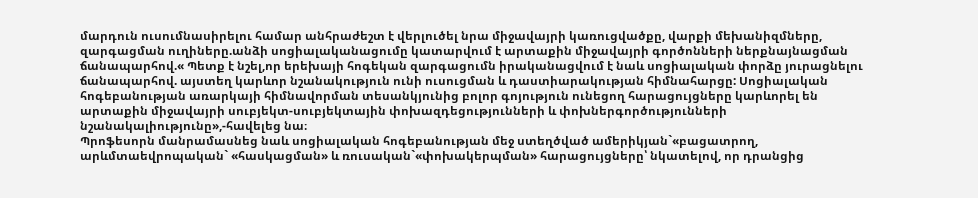մարդուն ուսումնասիրելու համար անհրաժեշտ է վերլուծել նրա միջավայրի կառուցվածքը, վարքի մեխանիզմները, զարգացման ուղիները.անձի սոցիալականացումը կատարվում է արտաքին միջավայրի գործոնների ներքնայնացման ճանապարհով.« Պետք է նշել,որ երեխայի հոգեկան զարգացումն իրականացվում է նաև սոցիալական փորձը յուրացնելու ճանապարհով. այստեղ կարևոր նշանակություն ունի ուսուցման և դաստիարակության հիմնահարցը: Սոցիալական հոգեբանության առարկայի հիմնավորման տեսանկյունից բոլոր գոյություն ունեցող հարացույցները կարևորել են արտաքին միջավայրի սուբյեկտ-սուբյեկտային փոխազդեցությունների և փոխներգործությունների նշանակալիությունը»,-հավելեց նա։
Պրոֆեսորն մանրամասնեց նաև սոցիալական հոգեբանության մեջ ստեղծված ամերիկյան`«բացատրող, արևմտաեվրոպական` «հասկացման» և ռուսական`«փոխակերպման» հարացույցները՝ նկատելով, որ դրանցից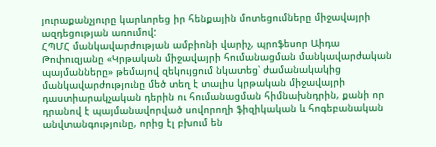յուրաքանչյուրը կարևորեց իր հենքային մոտեցումները միջավայրի ազդեցության առումով:
ՀՊՄՀ մանկավարժության ամբիոնի վարիչ, պրոֆեսոր Աիդա Թոփուզյանը «Կրթական միջավայրի հումանացման մանկավարժական պայմանները» թեմայով զեկույցում նկատեց՝ ժամանակակից մանկավարժությունը մեծ տեղ է տալիս կրթական միջավայրի դաստիարակչական դերին ու հումանացման հիմնախնդրին, քանի որ դրանով է պայմանավորված սովորողի ֆիզիկական և հոգեբանական անվտանգությունը, որից էլ բխում են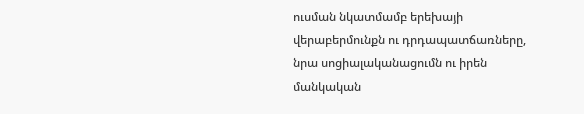ուսման նկատմամբ երեխայի վերաբերմունքն ու դրդապատճառները, նրա սոցիալականացումն ու իրեն մանկական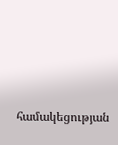համակեցության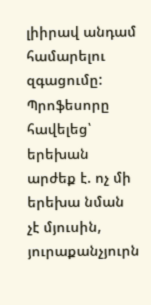լիիրավ անդամ համարելու զգացումը:
Պրոֆեսորը հավելեց՝ երեխան արժեք է. ոչ մի երեխա նման չէ մյուսին, յուրաքանչյուրն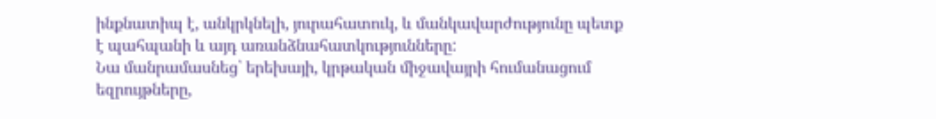ինքնատիպ է, անկրկնելի, յուրահատուկ, և մանկավարժությունը պետք է պահպանի և այդ առանձնահատկությունները:
Նա մանրամասնեց՝ երեխայի, կրթական միջավայրի հումանացում եզրույթները,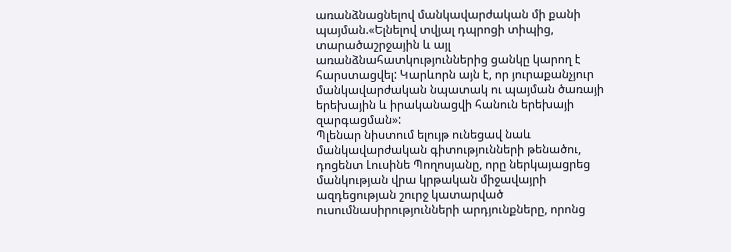առանձնացնելով մանկավարժական մի քանի պայման.«Ելնելով տվյալ դպրոցի տիպից, տարածաշրջային և այլ առանձնահատկություններից ցանկը կարող է հարստացվել: Կարևորն այն է, որ յուրաքանչյուր մանկավարժական նպատակ ու պայման ծառայի երեխային և իրականացվի հանուն երեխայի զարգացման»:
Պլենար նիստում ելույթ ունեցավ նաև մանկավարժական գիտությունների թենածու, դոցենտ Լուսինե Պողոսյանը, որը ներկայացրեց մանկության վրա կրթական միջավայրի ազդեցության շուրջ կատարված ուսումնասիրությունների արդյունքները, որոնց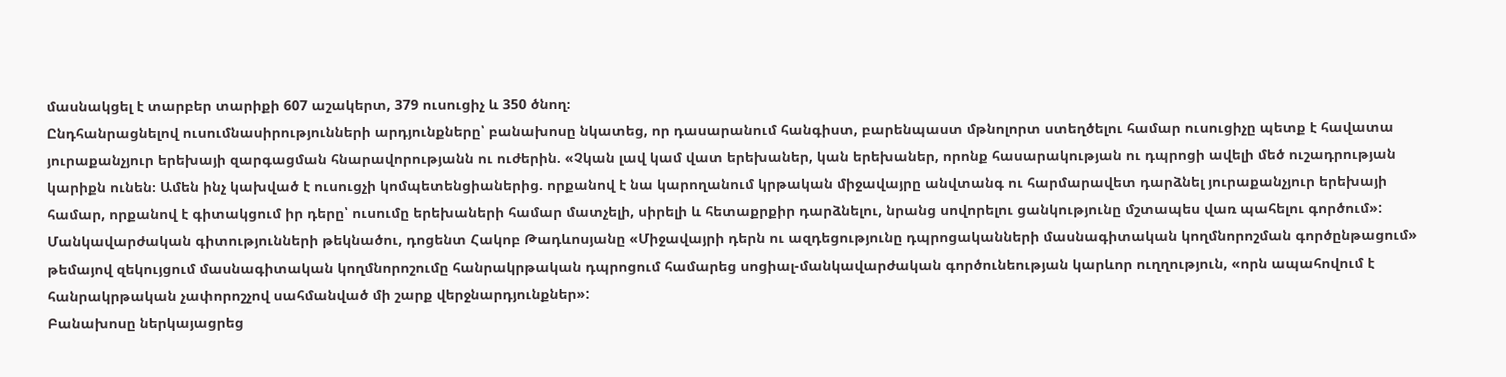մասնակցել է տարբեր տարիքի 607 աշակերտ, 379 ուսուցիչ և 350 ծնող։
Ընդհանրացնելով ուսումնասիրությունների արդյունքները՝ բանախոսը նկատեց, որ դասարանում հանգիստ, բարենպաստ մթնոլորտ ստեղծելու համար ուսուցիչը պետք է հավատա յուրաքանչյուր երեխայի զարգացման հնարավորությանն ու ուժերին. «Չկան լավ կամ վատ երեխաներ, կան երեխաներ, որոնք հասարակության ու դպրոցի ավելի մեծ ուշադրության կարիքն ունեն։ Ամեն ինչ կախված է ուսուցչի կոմպետենցիաներից. որքանով է նա կարողանում կրթական միջավայրը անվտանգ ու հարմարավետ դարձնել յուրաքանչյուր երեխայի համար, որքանով է գիտակցում իր դերը՝ ուսումը երեխաների համար մատչելի, սիրելի և հետաքրքիր դարձնելու, նրանց սովորելու ցանկությունը մշտապես վառ պահելու գործում»:
Մանկավարժական գիտությունների թեկնածու, դոցենտ Հակոբ Թադևոսյանը «Միջավայրի դերն ու ազդեցությունը դպրոցականների մասնագիտական կողմնորոշման գործընթացում» թեմայով զեկույցում մասնագիտական կողմնորոշումը հանրակրթական դպրոցում համարեց սոցիալ-մանկավարժական գործունեության կարևոր ուղղություն, «որն ապահովում է հանրակրթական չափորոշչով սահմանված մի շարք վերջնարդյունքներ»:
Բանախոսը ներկայացրեց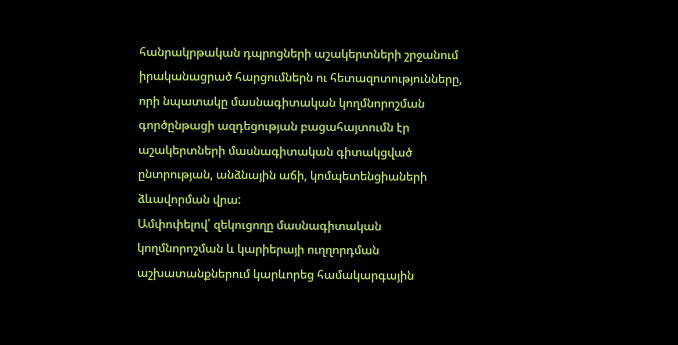հանրակրթական դպրոցների աշակերտների շրջանում իրականացրած հարցումներն ու հետազոտությունները, որի նպատակը մասնագիտական կողմնորոշման գործընթացի ազդեցության բացահայտումն էր աշակերտների մասնագիտական գիտակցված ընտրության, անձնային աճի, կոմպետենցիաների ձևավորման վրա:
Ամփոփելով՝ զեկուցողը մասնագիտական կողմնորոշման և կարիերայի ուղղորդման աշխատանքներում կարևորեց համակարգային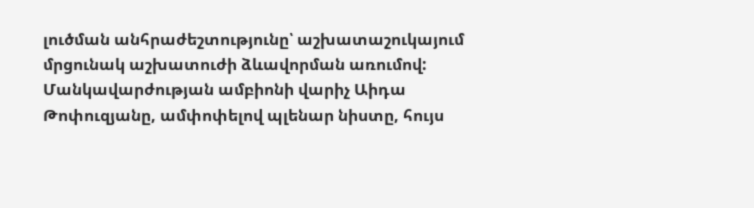լուծման անհրաժեշտությունը՝ աշխատաշուկայում մրցունակ աշխատուժի ձևավորման առումով:
Մանկավարժության ամբիոնի վարիչ Աիդա Թոփուզյանը, ամփոփելով պլենար նիստը, հույս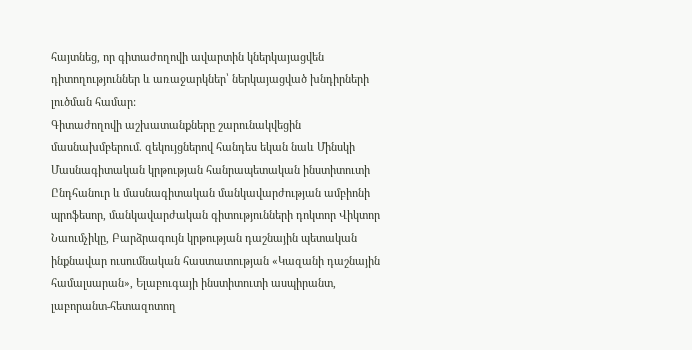հայտնեց, որ գիտաժողովի ավարտին կներկայացվեն դիտողություններ և առաջարկներ՝ ներկայացված խնդիրների լուծման համար:
Գիտաժողովի աշխատանքները շարունակվեցին մասնախմբերում. զեկույցներով հանդես եկան նաև Մինսկի Մասնագիտական կրթության հանրապետական ինստիտուտի Ընդհանուր և մասնագիտական մանկավարժության ամբիոնի պրոֆեսոր, մանկավարժական գիտությունների դոկտոր Վիկտոր Նաումչիկը, Բարձրագույն կրթության դաշնային պետական ինքնավար ուսումնական հաստատության «Կազանի դաշնային համալսարան», Ելաբուգայի ինստիտուտի ասպիրանտ, լաբորանտ-հետազոտող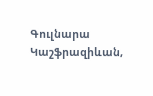Գուլնարա Կաշֆրազիևան,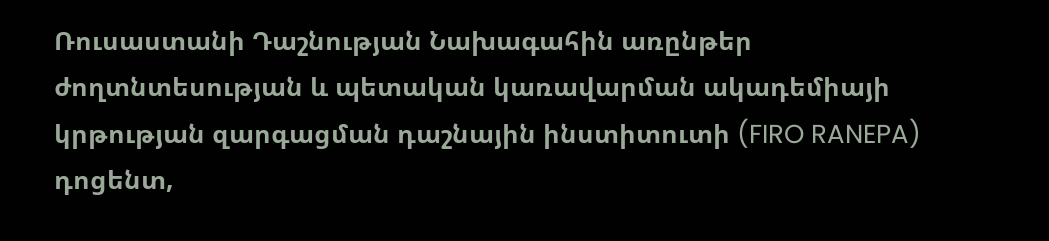Ռուսաստանի Դաշնության Նախագահին առընթեր ժողտնտեսության և պետական կառավարման ակադեմիայի կրթության զարգացման դաշնային ինստիտուտի (FIRO RANEPA) դոցենտ,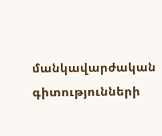մանկավարժական գիտությունների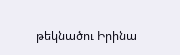թեկնածու Իրինա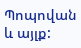Պոպովան և այլք: